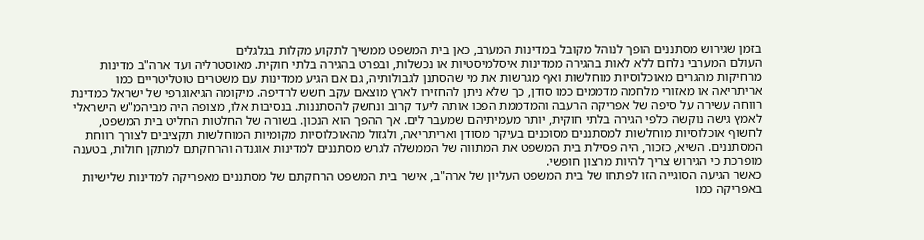בזמן שגירוש מסתננים הופך לנוהל מקובל במדינות המערב, כאן בית המשפט ממשיך לתקוע מקלות בגלגלים
העולם המערבי נלחם ללא לאות בהגירה ממדינות איסלמיסטיות או נכשלות, ובפרט בהגירה בלתי חוקית. מאוסטרליה ועד ארה"ב מדינות מרחיקות מהגרים מאוכלוסיות מוחלשות ואף מגרשות את מי שהסתנן לגבולותיה, גם אם הגיע ממדינות עם משטרים טוטליטריים כמו אריתריאה או מאזורי מלחמה מדממים כמו סודן, כך שלא ניתן להחזירו לארץ מוצאם עקב חשש לרדיפה. מיקומה הגיאוגרפי של ישראל כמדינת רווחה עשירה על סיפה של אפריקה הרעבה והמדממת הפכו אותה ליעד קרוב ונחשק להסתננות. בנסיבות אלו, מצופה היה מביהמ"ש הישראלי לאמץ גישה נוקשה כלפי הגירה בלתי חוקית, יותר מעמיתיהם שמעבר לים. אך ההפך הוא הנכון. בשורה של החלטות החליט בית המשפט, לחשוף אוכלוסיות מוחלשות למסתננים מסוכנים בעיקר מסודן ואריתריאה, ולגזול מהאוכלוסיות מקומיות המוחלשות תקציבים לצורך רווחת המסתננים. השיא, כזכור, היה פסילת בית המשפט את המתווה של הממשלה לגרש מסתננים למדינות אוגנדה והרחקתם למתקן חולות, בטענה מופרכת כי הגירוש צריך להיות מרצון חופשי.
כאשר הגיעה הסוגייה הזו לפתחו של בית המשפט העליון של ארה"ב, אישר בית המשפט הרחקתם של מסתננים מאפריקה למדינות שלישיות באפריקה כמו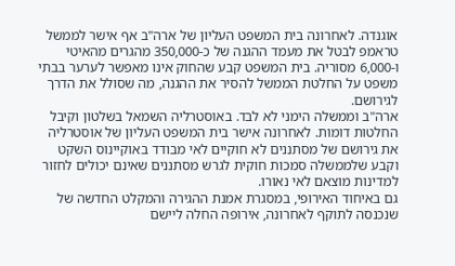אוגנדה. לאחרונה בית המשפט העליון של ארה"ב אף אישר לממשל טראמפ לבטל את מעמד ההגנה של כ-350,000 מהגרים מהאיטי ו-6,000 מסוריה. בית המשפט קבע שהחוק אינו מאפשר לערער בבתי משפט על החלטת הממשל להסיר את ההגנה, מה שסולל את הדרך לגירושם.
ארה"ב וממשלה הימני לא לבד. באוסטרליה השמאל בשלטון וקיבל החלטות דומות. לאחרונה אישר בית המשפט העליון של אוסטרליה את גירושם של מסתננים לא חוקיים לאי מבודד באוקיינוס השקט וקבע שלממשלה סמכות חוקית לגרש מסתננים שאינם יכולים לחזור למדינות מוצאם לאי נאורו.
גם באיחוד האירופי, במסגרת אמנת ההגירה והמקלט החדשה של שנכנסה לתוקף לאחרונה, אירופה החלה ליישם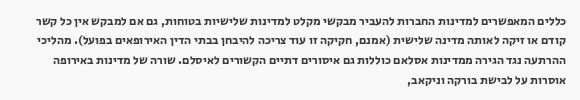כללים המאפשרים למדינות החברות להעביר מבקשי מקלט למדינות שלישיות בטוחות, גם אם למבקש אין כל קשר קודם או זיקה לאותה מדינה שלישית (אמנם, חקיקה זו עוד צריכה להיבחן בבתי הדין האירופאים בפועל). מהליכי ההרתעה נגד הגירה ממדינות אסלאם כוללות גם איסורים דתיים הקשורים לאיסלם. שורה של מדינות באירופה אוסרות על לבישת בורקה וניקאב,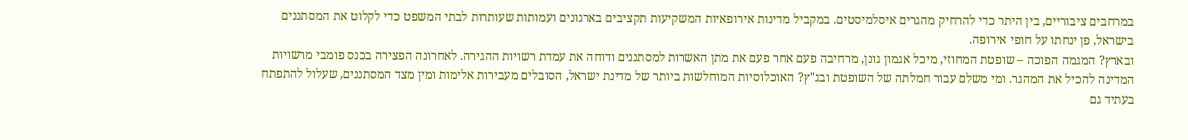במרחבים ציבוריים, בין היתר כדי להרחיק מהגרים איסלמיסטים. במקביל מדינות אירופאיות המשקיעות תקציבים בארגונים ועמותות שעותרות לבתי המשפט כדי לקלוט את המסתננים בישראל, פן ינחתו על חופי אירופה.
ובארץ? המגמה הפוכה – שופטת המחוזי, מיכל אגמון גונן, מרחיבה פעם אחר פעם את מתן האשרות למסתננים ודוחה את עמדת רשויות ההגירה. לאחרונה הפצירה בכנס פומבי מרשויות המדינה להכיל את המהגר. ומי משלם עבור חמלתה של השופטת ובג"ץ? האוכלוסיות המוחלשות ביותר של מדינת ישראל, הסובלים מעבירות אלימות ומין מצד המסתננים, שעלול להתפתח בעתיד גם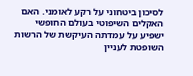לסיכון ביטחוני על רקע לאומני. האם האקלים השיפוטי בעולם החופשי ישפיע על עמדתה העיקשת של הרשות השופטת לעניין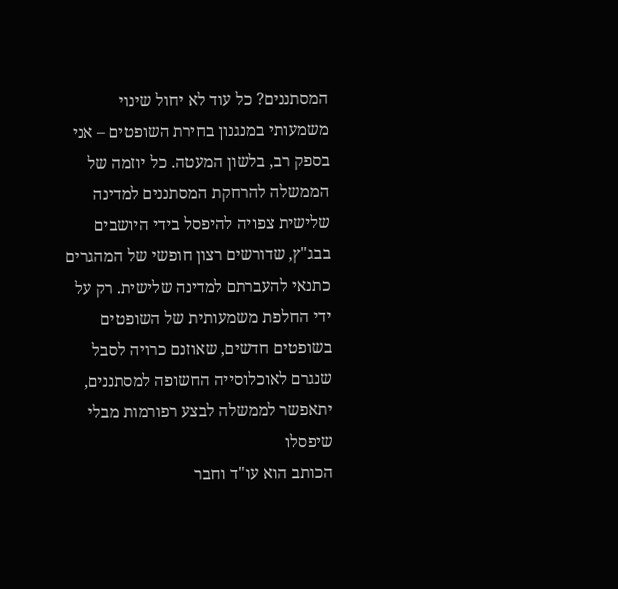המסתננים? כל עוד לא יחול שינוי משמעותי במנגנון בחירת השופטים – אני בספק רב, בלשון המעטה. כל יוזמה של הממשלה להרחקת המסתננים למדינה שלישית צפויה להיפסל בידי היושבים בבג"ץ, שדורשים רצון חופשי של המהגרים כתנאי להעברתם למדינה שלישית. רק על ידי החלפת משמעותית של השופטים בשופטים חדשים, שאוזנם כרויה לסבל שנגרם לאוכלוסייה החשופה למסתננים, יתאפשר לממשלה לבצע רפורמות מבלי שיפסלו
הכותב הוא עו"ד וחבר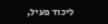ליכוד פעיל,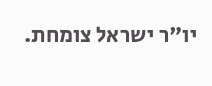יו"ר ישראל צומחת.